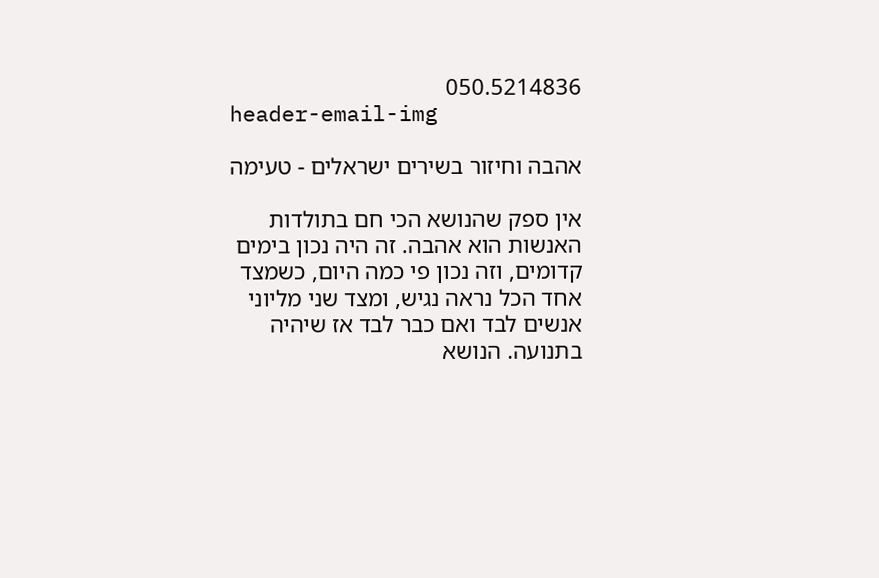050.5214836
header-email-img

אהבה וחיזור בשירים ישראלים - טעימה

אין ספק שהנושא הכי חם בתולדות האנשות הוא אהבה. זה היה נכון בימים קדומים, וזה נכון פי כמה היום, כשמצד אחד הכל נראה נגיש, ומצד שני מליוני אנשים לבד ואם כבר לבד אז שיהיה בתנועה. הנושא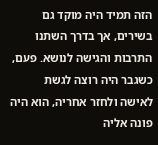הזה תמיד היה מוקד גם בשירים, אך בדרך השתנו התרבות והגישה לנושא. פעם, כשגבר היה רוצה לגשת לאישה ולחזר אחריה, הוא היה פונה אליה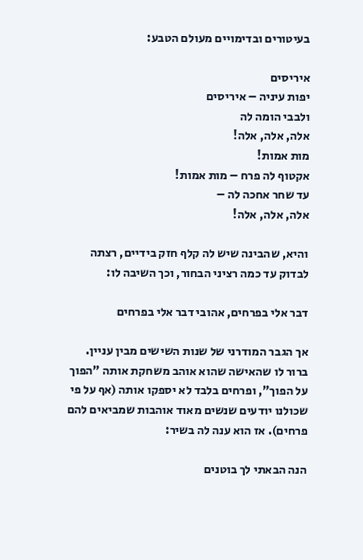בעיטורים ובדימויים מעולם הטבע:

איריסים
יפות עיניה – איריסים
ולבבי הומה לה
אלה, אלה, אלה!
מות אמות!
אקטוף לה פרח – מות אמות!
עד שחר אחכה לה –
אלה, אלה, אלה!

והיא, שהבינה שיש לה קלף חזק בידיים, רצתה לבדוק עד כמה רציני הבחור, וכך השיבה לו:

דבר אלי בפרחים, אהובי דבר אלי בפרחים

אך הגבר המודרני של שנות השישים מבין עניין. ברור לו שהאישה שהוא אוהב משחקת אותה "הפוך על הפוך", ופרחים בלבד לא יספקו אותה (אף על פי שכולנו יודעים שנשים מאוד אוהבות שמביאים להם פרחים). אז הוא ענה לה בשיר:

הנה הבאתי לך בוטנים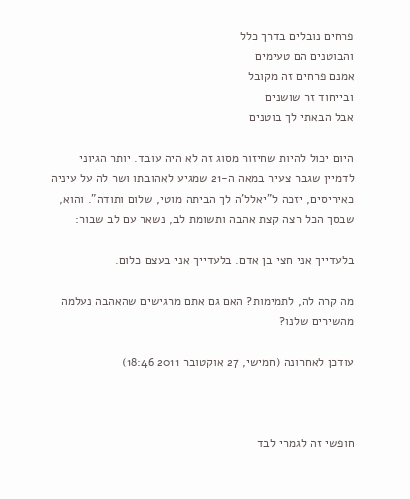פרחים נובלים בדרך כלל
והבוטנים הם טעימים
אמנם פרחים זה מקובל
ובייחוד זר שושנים
אבל הבאתי לך בוטנים

היום יכול להיות שחיזור מסוג זה לא היה עובד. יותר הגיוני לדמיין שגבר צעיר במאה ה-21 שמגיע לאהובתו ושר לה על עיניה כאיריסים, יזכה ל"יאלל'ה לך הביתה מוטי, שלום ותודה". והוא, שבסך הכל רצה קצת אהבה ותשומת לב, נשאר עם לב שבור:

בלעדייך אני חצי בן אדם. בלעדייך אני בעצם כלום.

מה קרה לה, לתמימות? האם גם אתם מרגישים שהאהבה נעלמה מהשירים שלנו?

עודכן לאחרונה (חמישי, 27 אוקטובר 2011 18:46)



חופשי זה לגמרי לבד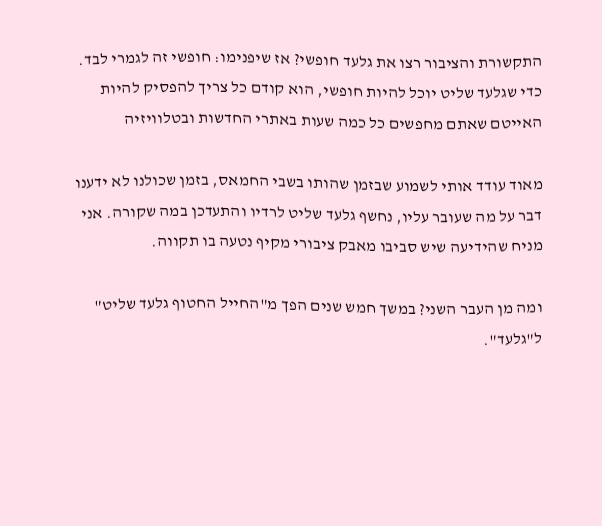התקשורת והציבור רצו את גלעד חופשי? אז שיפנימו: חופשי זה לגמרי לבד. כדי שגלעד שליט יוכל להיות חופשי, הוא קודם כל צריך להפסיק להיות האייטם שאתם מחפשים כל כמה שעות באתרי החדשות ובטלוויזיה

מאוד עודד אותי לשמוע שבזמן שהותו בשבי החמאס, בזמן שכולנו לא ידענו דבר על מה שעובר עליו, נחשף גלעד שליט לרדיו והתעדכן במה שקורה. אני מניח שהידיעה שיש סביבו מאבק ציבורי מקיף נטעה בו תקווה.

ומה מן העבר השני? במשך חמש שנים הפך מ"החייל החטוף גלעד שליט" ל"גלעד".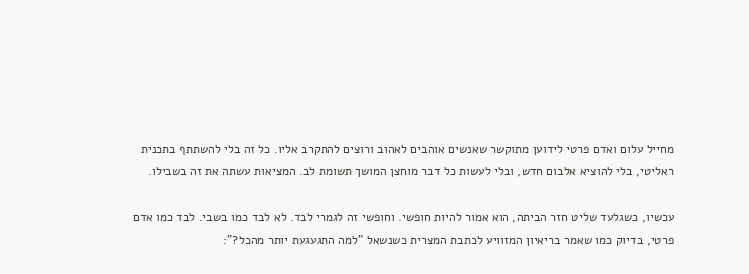מחייל עלום ואדם פרטי לידוען מתוקשר שאנשים אוהבים לאהוב ורוצים להתקרב אליו. כל זה בלי להשתתף בתכנית ראליטי, בלי להוציא אלבום חדש, ובלי לעשות כל דבר מוחצן המושך תשומת לב. המציאות עשתה את זה בשבילו.

עכשיו, כשגלעד שליט חזר הביתה, הוא אמור להיות חופשי. וחופשי זה לגמרי לבד. לא לבד כמו בשבי. לבד כמו אדם פרטי, בדיוק כמו שאמר בריאיון המזוויע לכתבת המצרית כשנשאל "למה התגעגעת יותר מהכל?":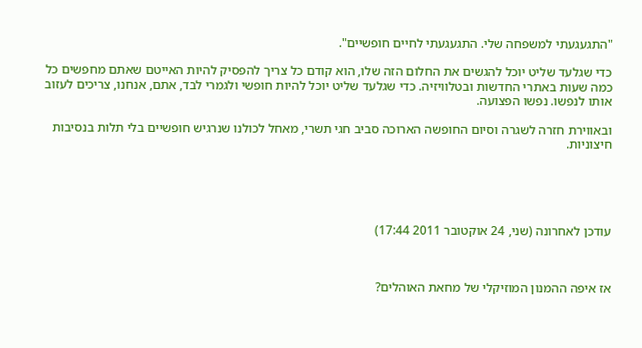"התגעגעתי למשפחה שלי. התגעגעתי לחיים חופשיים".

כדי שגלעד שליט יוכל להגשים את החלום הזה שלו, הוא קודם כל צריך להפסיק להיות האייטם שאתם מחפשים כל כמה שעות באתרי החדשות ובטלוויזיה. כדי שגלעד שליט יוכל להיות חופשי ולגמרי לבד, אתם, אנחנו, צריכים לעזוב אותו לנפשו. נפשו הפצועה.

ובאווירת חזרה לשגרה וסיום החופשה הארוכה סביב חגי תשרי, מאחל לכולנו שנרגיש חופשיים בלי תלות בנסיבות חיצוניות.





עודכן לאחרונה (שני, 24 אוקטובר 2011 17:44)



אז איפה ההמנון המוזיקלי של מחאת האוהלים?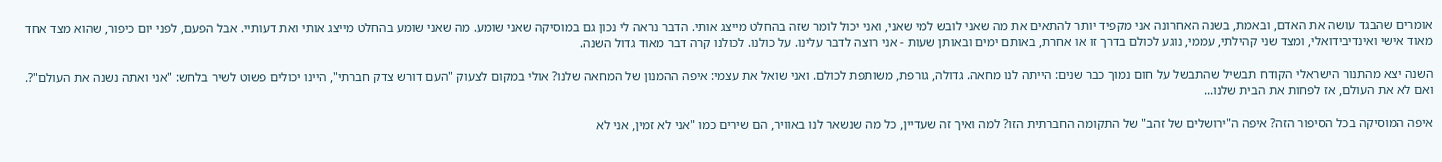אומרים שהבגד עושה את האדם, ובאמת, בשנה האחרונה אני מקפיד יותר להתאים את מה שאני לובש למי שאני, ואני יכול לומר שזה בהחלט מייצג אותי. הדבר נראה לי נכון גם במוסיקה שאני שומע. מה שאני שומע בהחלט מייצג אותי ואת דעותיי. אבל הפעם, לפני יום כיפור, שהוא מצד אחד מאוד אישי ואינדיבידואלי, ומצד שני קהילתי, עממי, נוגע לכולם בדרך זו או אחרת, באותם ימים ובאותן שעות - אני רוצה לדבר עלינו. על כולנו. לכולנו קרה דבר מאוד גדול השנה.

השנה יצא מהתנור הישראלי הקודח תבשיל שהתבשל על חום נמוך כבר שנים: הייתה לנו מחאה. גדולה, גורפת, משותפת לכולם. ואני שואל את עצמי: איפה ההמנון של המחאה שלנו? אולי במקום לצעוק "העם דורש צדק חברתי", היינו יכולים פשוט לשיר בלחש: "אני ואתה נשנה את העולם"?. ואם לא את העולם, אז לפחות את הבית שלנו...

איפה המוסיקה בכל הסיפור הזה? איפה ה"ירושלים של זהב" של התקומה החברתית הזו? למה ואיך זה שעדיין, כל מה שנשאר לנו באוויר, הם שירים כמו "אני לא זמין, אני לא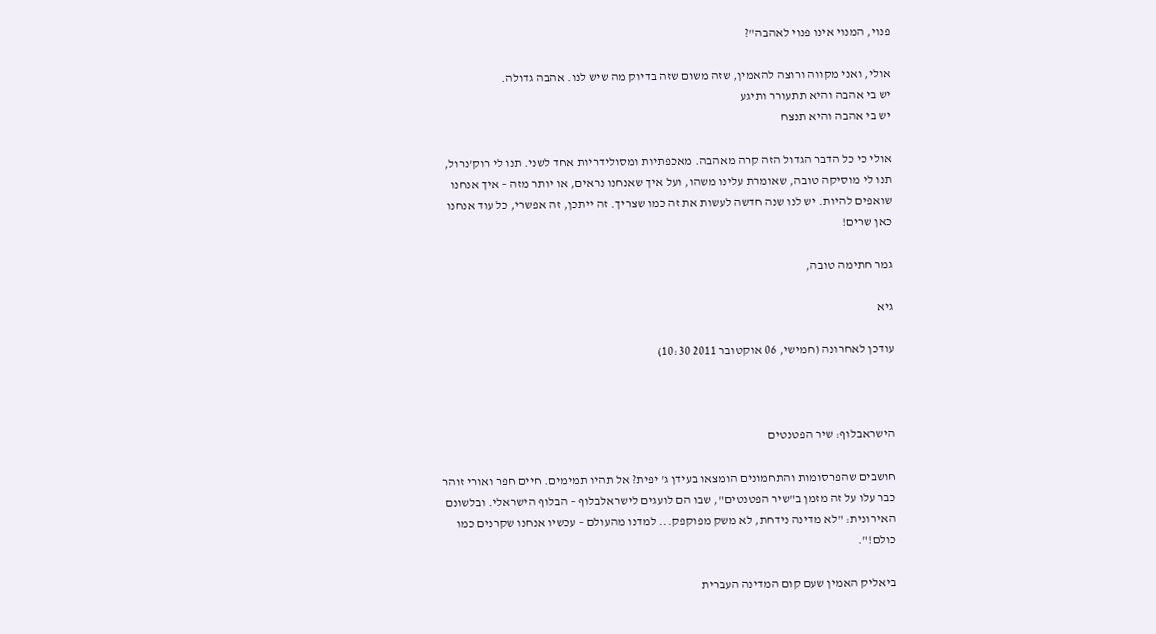פנוי, המנוי אינו פנוי לאהבה"?

אולי, ואני מקווה ורוצה להאמין, שזה משום שזה בדיוק מה שיש לנו. אהבה גדולה.
יש בי אהבה והיא תתעורר ותיגע
יש בי אהבה והיא תנצח

אולי כי כל הדבר הגדול הזה קרה מאהבה. מאכפתיות ומסולידריות אחד לשני. תנו לי רוק'נרול, תנו לי מוסיקה טובה, שאומרת עלינו משהו, ועל איך שאנחנו נראים, או יותר מזה – איך אנחנו שואפים להיות. יש לנו שנה חדשה לעשות את זה כמו שצריך. זה ייתכן, זה אפשרי, כל עוד אנחנו כאן שרים!

גמר חתימה טובה,

גיא

עודכן לאחרונה (חמישי, 06 אוקטובר 2011 10:30)



הישראבלוף: שיר הפטנטים

חושבים שהפרסומות והתחמונים הומצאו בעידן ג' יפית? אל תהיו תמימים. חיים חפר ואורי זוהר כבר עלו על זה מזמן ב"שיר הפטנטים", שבו הם לועגים לישראלבלוף – הבלוף הישראלי. ובלשונם האירונית: "לא מדינה נידחת, לא משק מפוקפק... למדנו מהעולם – עכשיו אנחנו שקרנים כמו כולם!".

ביאליק האמין שעם קום המדינה העברית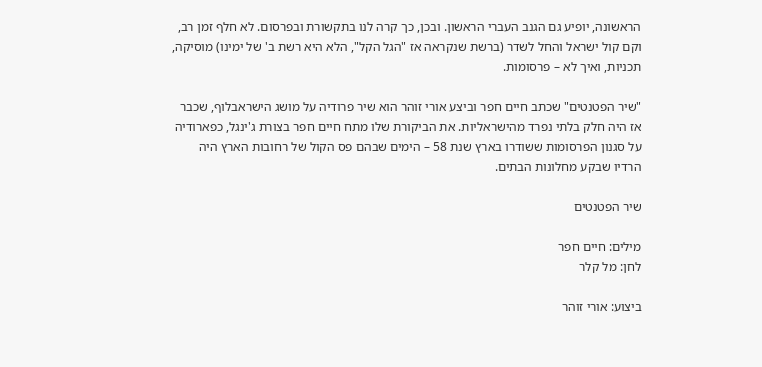הראשונה, יופיע גם הגנב העברי הראשון. ובכן, כך קרה לנו בתקשורת ובפרסום. לא חלף זמן רב, וקם קול ישראל והחל לשדר (ברשת שנקראה אז "הגל הקל", הלא היא רשת ב' של ימינו) מוסיקה, תכניות, ואיך לא – פרסומות.

"שיר הפטנטים" שכתב חיים חפר וביצע אורי זוהר הוא שיר פרודיה על מושג הישראבלוף, שכבר אז היה חלק בלתי נפרד מהישראליות. את הביקורת שלו מתח חיים חפר בצורת ג'ינגל, כפארודיה על סגנון הפרסומות ששודרו בארץ שנת 58 – הימים שבהם פס הקול של רחובות הארץ היה הרדיו שבקע מחלונות הבתים.

שיר הפטנטים

מילים: חיים חפר
לחן: מל קלר

ביצוע: אורי זוהר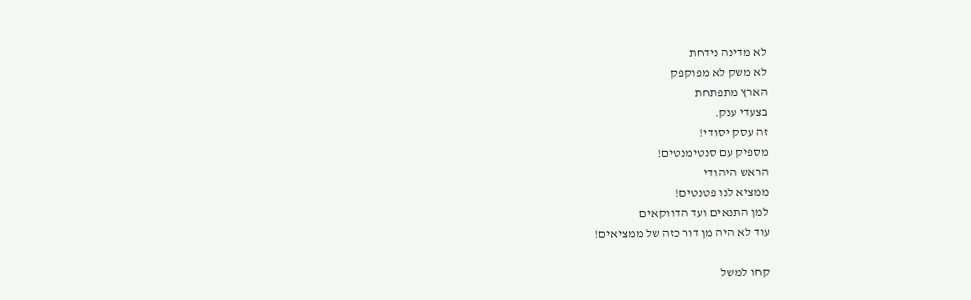לא מדינה נידחת
לא משק לא מפוקפק
הארץ מתפתחת
בצעדי ענק.
זה עסק יסודי!
מספיק עם סנטימנטים!
הראש היהודי
ממציא לנו פטנטים!
למן התנאים ועד הדווקאים
עוד לא היה מן דור כזה של ממציאים!

קחו למשל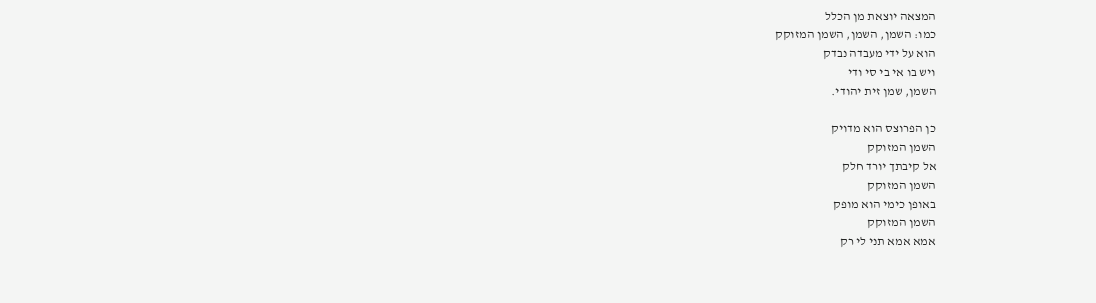המצאה יוצאת מן הכלל
כמו: השמן, השמן, השמן המזוקק
הוא על ידי מעבדה נבדק
ויש בו אי בי סי ודי
השמן, שמן זית יהודי.

כן הפרוצס הוא מדויק
השמן המזוקק
אל קיבתך יורד חלק
השמן המזוקק
באופן כימי הוא מופק
השמן המזוקק
אמא אמא תני לי רק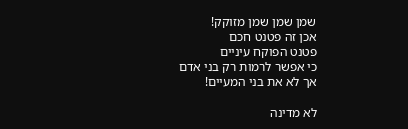שמן שמן שמן מזוקק!
אכן זה פטנט חכם
פטנט הפוקח עיניים
כי אפשר לרמות רק בני אדם
אך לא את בני המעיים!

לא מדינה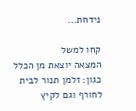נידחת...

קחו למשל
המצאה יוצאת מן הכלל
כגון: זלמן תנור לבית
לחורף וגם לקיץ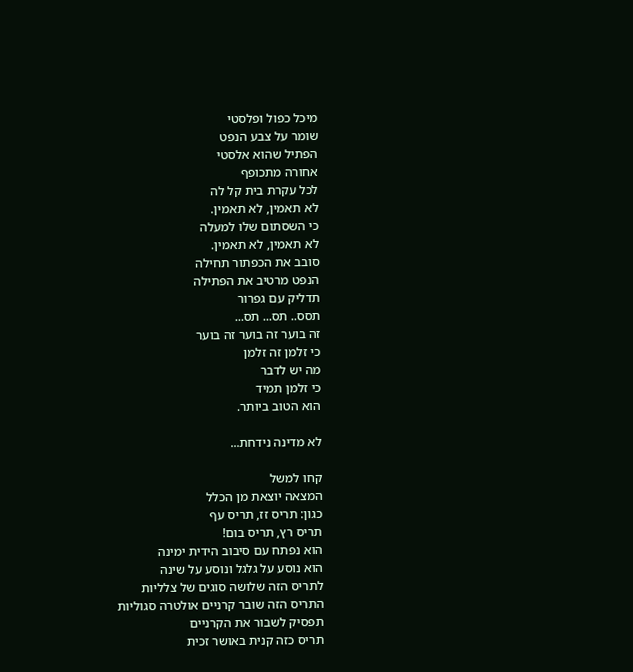מיכל כפול ופלסטי
שומר על צבע הנפט
הפתיל שהוא אלסטי
אחורה מתכופף
לכל עקרת בית קל לה
לא תאמין, לא תאמין.
כי השסתום שלו למעלה
לא תאמין, לא תאמין.
סובב את הכפתור תחילה
הנפט מרטיב את הפתילה
תדליק עם גפרור
תסס.. תס... תס...
זה בוער זה בוער זה בוער
כי זלמן זה זלמן
מה יש לדבר
כי זלמן תמיד
הוא הטוב ביותר.

לא מדינה נידחת...

קחו למשל
המצאה יוצאת מן הכלל
כגון: תריס זז, תריס עף
תריס רץ, תריס בום!
הוא נפתח עם סיבוב הידית ימינה
הוא נוסע על גלגל ונוסע על שינה
לתריס הזה שלושה סוגים של צלליות
התריס הזה שובר קרניים אולטרה סגוליות
תפסיק לשבור את הקרניים
תריס כזה קנית באושר זכית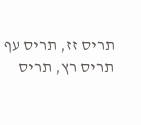תריס זז, תריס עף
תריס רץ, תריס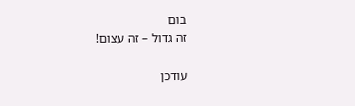בום
זה גדול – זה עצום!

עודכן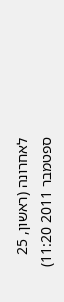לאחרונה (ראשון, 25 ספטמבר 2011 11:20)